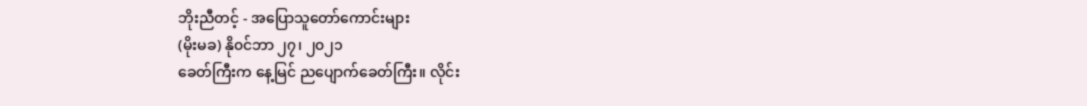ဘိုးညီတင့် - အပြောသူတော်ကောင်းများ
(မိုးမခ) နို၀င်ဘာ ၂၇၊ ၂၀၂၁
ခေတ်ကြီးက နေ့မြင် ညပျောက်ခေတ်ကြီး။ လိုင်း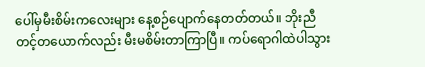ပေါ်မှမီးစိမ်းကလေးများ နေ့စဉ်ပျောက်နေတတ်တယ်။ ဘိုးညီတင့်တယောက်လည်း မီးမစိမ်းတာကြာပြီ။ ကပ်ရောဂါထဲပါသွား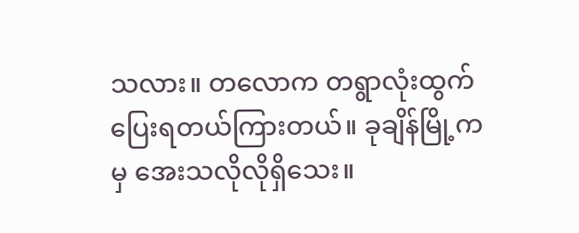သလား။ တလောက တရွာလုံးထွက်ပြေးရတယ်ကြားတယ်။ ခုချိန်မြို့ကမှ အေးသလိုလိုရှိသေး။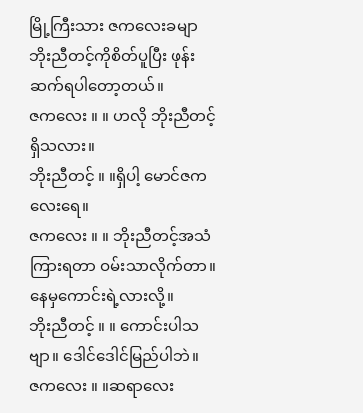မြို့ကြီးသား ဇကလေးခမျာ ဘိုးညီတင့်ကိုစိတ်ပူပြီး ဖုန်းဆက်ရပါတော့တယ်။
ဇကလေး ။ ။ ဟလို ဘိုးညီတင့်ရှိသလား။
ဘိုးညီတင့် ။ ။ရှိပါ့ မောင်ဇကလေးရေ။
ဇကလေး ။ ။ ဘိုးညီတင့်အသံကြားရတာ ဝမ်းသာလိုက်တာ။ နေမှကောင်းရဲ့လားလို့။
ဘိုးညီတင့် ။ ။ ကောင်းပါသဗျာ။ ဒေါင်ဒေါင်မြည်ပါဘဲ။
ဇကလေး ။ ။ဆရာလေး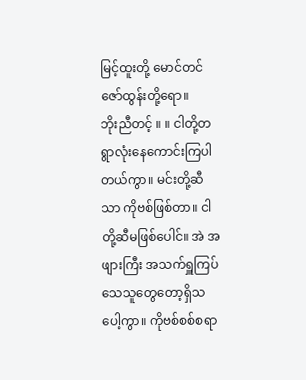မြင့်ထူးတို့ မောင်တင်ဇော်ထွန်းတို့ရော။
ဘိုးညီတင့် ။ ။ ငါတို့တရွာလုံးနေကောင်းကြပါတယ်ကွာ။ မင်းတို့ဆီသာ ကိုဗစ်ဖြစ်တာ။ ငါတို့ဆီမဖြစ်ပေါင်။ အဲ အဖျားကြီး အသက်ရှူကြပ်သေသူတွေတော့ရှိသပေါ့ကွာ။ ကိုဗစ်စစ်စရာ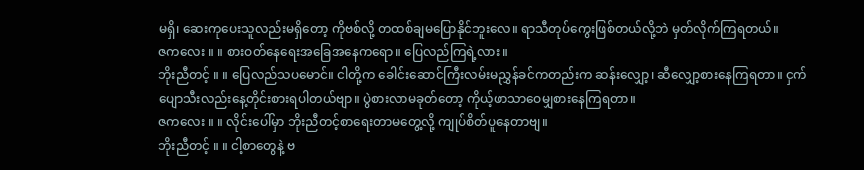မရှိ၊ ဆေးကုပေးသူလည်းမရှိတော့ ကိုဗစ်လို့ တထစ်ချမပြောနိုင်ဘူးလေ။ ရာသီတုပ်ကွေးဖြစ်တယ်လို့ဘဲ မှတ်လိုက်ကြရတယ်။
ဇကလေး ။ ။ စားဝတ်နေရေးအခြေအနေကရော။ ပြေလည်ကြရဲ့လား။
ဘိုးညီတင့် ။ ။ ပြေလည်သပမောင်။ ငါတို့က ခေါင်းဆောင်ကြီးလမ်းမညွှန်ခင်ကတည်းက ဆန်းလျှော့၊ ဆီလျှော့စားနေကြရတာ။ ငှက်ပျောသီးလည်းနေ့တိုင်းစားရပါတယ်ဗျာ။ ပွဲစားလာမခုတ်တော့ ကိုယ့်ဖာသာဝေမျှစားနေကြရတာ။
ဇကလေး ။ ။ လိုင်းပေါ်မှာ ဘိုးညီတင့်စာရေးတာမတွေ့လို့ ကျုပ်စိတ်ပူနေတာဗျ။
ဘိုးညီတင့် ။ ။ ငါ့စာတွေနဲ့ ဗ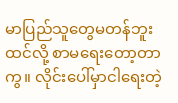မာပြည်သူတွေမတန်ဘူးထင်လို့ စာမရေးတော့တာကွ။ လိုင်းပေါ်မှာငါရေးတဲ့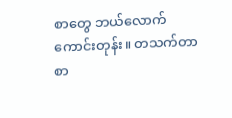စာတွေ ဘယ်လောက်ကောင်းတုန်း။ တသက်တာစာ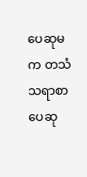ပေဆုမက တသံသရာစာပေဆု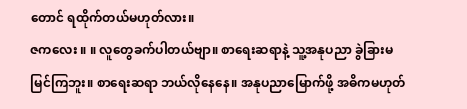တောင် ရထိုက်တယ်မဟုတ်လား။
ဇကလေး ။ ။ လူတွေခက်ပါတယ်ဗျာ။ စာရေးဆရာနဲ့ သူ့အနုပညာ ခွဲခြားမမြင်ကြဘူး။ စာရေးဆရာ ဘယ်လိုနေနေ။ အနုပညာမြောက်ဖို့ အဓိကမဟုတ်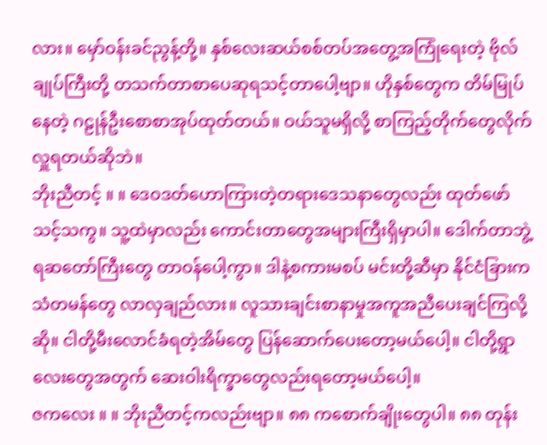လား။ မှော်ဝန်းခင်ညွန့်တို့။ နှစ်လေးဆယ်စစ်တပ်အတွေ့အကြုံရေးတဲ့ ဗိုလ်ချုပ်ကြီးတို့ တသက်တာစာပေဆုရသင့်တာပေါ့ဗျာ။ ဟိုနှစ်တွေက တိမ်မြုပ်နေတဲ့ ဂဠုန်ဦးစောစာအုပ်ထုတ်တယ်။ ဝယ်သူမရှိလို့ စာကြည့်တိုက်တွေလိုက်လှူရတယ်ဆိုဘဲ။
ဘိုးညီတင့် ။ ။ ဒေဝဒတ်ဟောကြားတဲ့တရားဒေသနာတွေလည်း ထုတ်ဖော်သင့်သကွ။ သူ့ထဲမှာလည်း ကောင်းတာတွေအများကြီးရှိမှာပါ။ ဒေါက်တာဘွဲ့ရဆတော်ကြီးတွေ တာဝန်ပေါ့ကွာ။ ဒါနဲ့စကားမစပ် မင်းတို့ဆီမှာ နိုင်ငံခြားကသံတမန်တွေ လာလှချည်လား။ လူသားချင်းစာနာမှုအကူအညီပေးချင်ကြလို့ဆို။ ငါတို့မီးလောင်ခံရတဲ့အိမ်တွေ ပြန်ဆောက်ပေးတော့မယ်ပေါ့။ ငါတို့ရွာလေးတွေအတွက် ဆေးဝါးရိက္ခာတွေလည်းရတော့မယ်ပေါ့။
ဇကလေး ။ ။ ဘိုးညီတင့်ကလည်းဗျာ။ ၈၈ ကစောက်ချိုးတွေပါ။ ၈၈ တုန်း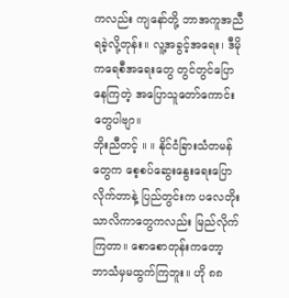ကလည်း ကျနော်တို့ ဘာအကူအညီရခဲ့လို့တုန်း။ လူ့အခွင့်အရေး၊ ဒီမိုကရေစီအရေးတွေ တွင်တွင်ပြောနေကြတဲ့ အပြောသူတော်ကောင်းတွေပါဗျာ။
ဘိုးညီတင့် ။ ။ နိုင်ငံခြားသံတမန်တွေက စေ့စပ်ဆွေးနွေးရေးပြောလိုက်တာနဲ့ ပြည်တွင်းက ပလေတိုးသာလိကာတွေကလည်း မြည်လိုက်ကြတာ။ စောစောတုန်းကတော့ ဘာသံမှမထွက်ကြဘူး။ ဟို ၈၈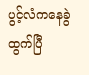ပွင့်လံကနေခွဲထွက်ပြီ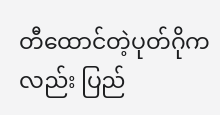တီထောင်တဲ့ပုတ်ဂိုကလည်း ပြည်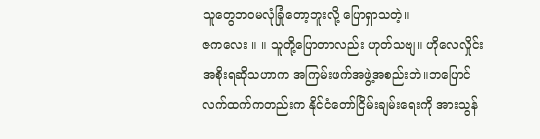သူတွေဘဝမလုံခြုံတော့ဘူးလို့ ပြောရှာသတဲ့။
ဇကလေး ။ ။ သူတို့ပြောတာလည်း ဟုတ်သဗျ။ ဟိုလေလှိုင်းအစိုးရဆိုသဟာက အကြမ်းဖက်အဖွဲ့အစည်းဘဲ။ဘပြောင်လက်ထက်ကတည်းက နိုင်ငံတော်ငြိမ်းချမ်းရေးကို အားသွန်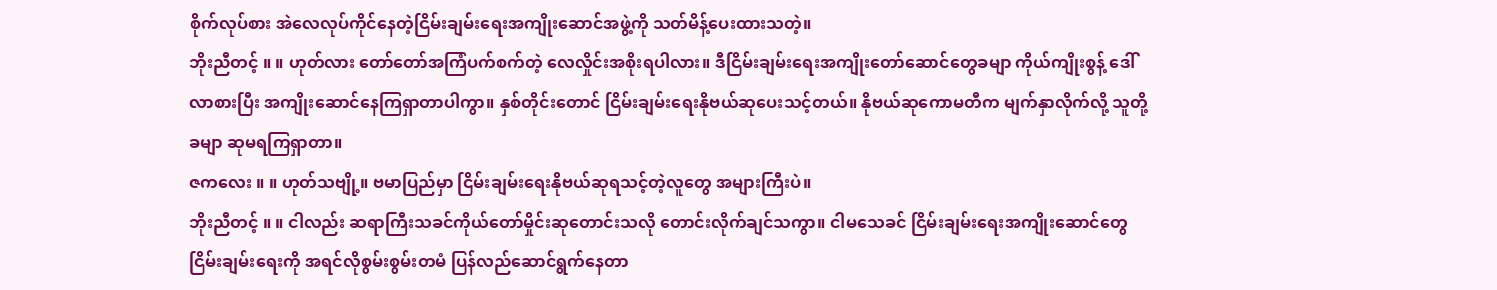စိုက်လုပ်စား အဲလေလုပ်ကိုင်နေတဲ့ငြိမ်းချမ်းရေးအကျိုးဆောင်အဖွဲ့ကို သတ်မိန့်ပေးထားသတဲ့။
ဘိုးညီတင့် ။ ။ ဟုတ်လား တော်တော်အကြံပက်စက်တဲ့ လေလှိုင်းအစိုးရပါလား။ ဒီငြိမ်းချမ်းရေးအကျိုးတော်ဆောင်တွေခမျာ ကိုယ်ကျိုးစွန့် ဒေါ်လာစားပြီး အကျိုးဆောင်နေကြရှာတာပါကွာ။ နှစ်တိုင်းတောင် ငြိမ်းချမ်းရေးနိုဗယ်ဆုပေးသင့်တယ်။ နိုဗယ်ဆုကောမတီက မျက်နှာလိုက်လို့ သူတို့ခမျာ ဆုမရကြရှာတာ။
ဇကလေး ။ ။ ဟုတ်သဗျို့။ ဗမာပြည်မှာ ငြိမ်းချမ်းရေးနိုဗယ်ဆုရသင့်တဲ့လူတွေ အများကြီးပဲ။
ဘိုးညီတင့် ။ ။ ငါလည်း ဆရာကြီးသခင်ကိုယ်တော်မှိုင်းဆုတောင်းသလို တောင်းလိုက်ချင်သကွာ။ ငါမသေခင် ငြိမ်းချမ်းရေးအကျိုးဆောင်တွေ ငြိမ်းချမ်းရေးကို အရင်လိုစွမ်းစွမ်းတမံ ပြန်လည်ဆောင်ရွက်နေတာ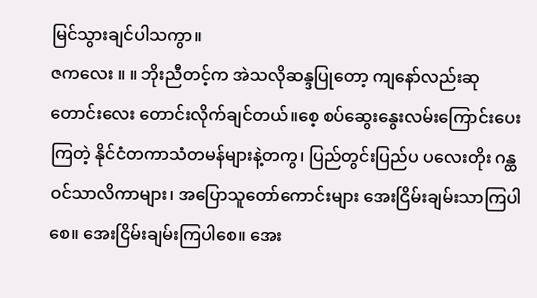မြင်သွားချင်ပါသကွာ။
ဇကလေး ။ ။ ဘိုးညီတင့်က အဲသလိုဆန္ဒပြုတော့ ကျနော်လည်းဆုတောင်းလေး တောင်းလိုက်ချင်တယ်။စေ့ စပ်ဆွေးနွေးလမ်းကြောင်းပေးကြတဲ့ နိုင်ငံတကာသံတမန်များနဲ့တကွ၊ ပြည်တွင်းပြည်ပ ပလေးတိုး ဂန္ထဝင်သာလိကာများ၊ အပြောသူတော်ကောင်းများ အေးငြိမ်းချမ်းသာကြပါစေ။ အေးငြိမ်းချမ်းကြပါစေ။ အေး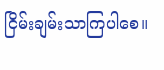ငြိမ်းချမ်းသာကြပါစေ။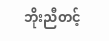ဘိုးညီတင့်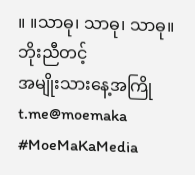။ ။သာဓု၊ သာဓု၊ သာဓု။
ဘိုးညီတင့်
အမျိုးသားနေ့အကြို
t.me@moemaka
#MoeMaKaMedia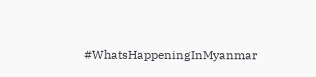#WhatsHappeningInMyanmar